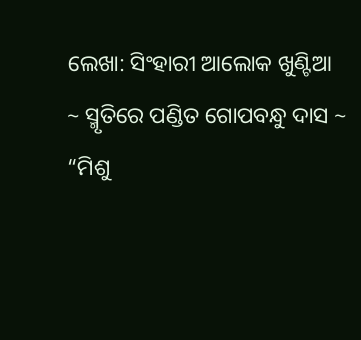ଲେଖା: ସିଂହାରୀ ଆଲୋକ ଖୁଣ୍ଟିଆ
~ ସ୍ମୃତିରେ ପଣ୍ଡିତ ଗୋପବନ୍ଧୁ ଦାସ ~
“ମିଶୁ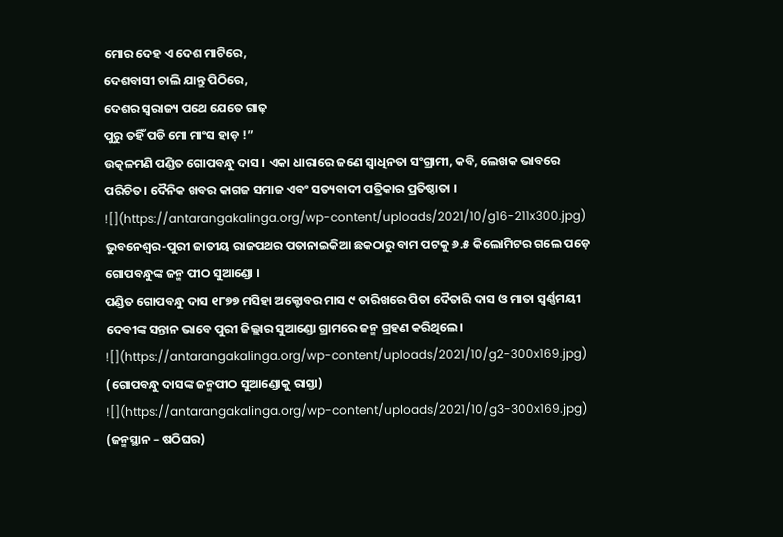ମୋର ଦେହ ଏ ଦେଶ ମାଟିରେ,
ଦେଶବାସୀ ଚାଲି ଯାନ୍ତୁ ପିଠିରେ,
ଦେଶର ସ୍ଵରାଜ୍ୟ ପଥେ ଯେତେ ଗାଢ଼
ପୁରୁ ତହିଁ ପଡି ମୋ ମାଂସ ହାଡ଼ !”
ଉତ୍କଳମଣି ପଣ୍ଡିତ ଗୋପବନ୍ଧୁ ଦାସ । ଏକା ଧାରାରେ ଜଣେ ସ୍ୱାଧିନତା ସଂଗ୍ରାମୀ, କବି, ଲେଖକ ଭାବରେ ପରିଚିତ। ଦୈନିକ ଖବର କାଗଜ ସମାଜ ଏବଂ ସତ୍ୟବାଦୀ ପତ୍ରିକାର ପ୍ରତିଷ୍ଠାତା ।
![](https://antarangakalinga.org/wp-content/uploads/2021/10/g16-211x300.jpg)
ଭୁବନେଶ୍ଵର-ପୁରୀ ଜାତୀୟ ରାଜପଥର ପତାନାଇକିଆ ଛକଠାରୁ ବାମ ପଟକୁ ୬.୫ କିଲୋମିଟର ଗଲେ ପଡ଼େ ଗୋପବନ୍ଧୁଙ୍କ ଜନ୍ମ ପୀଠ ସୁଆଣ୍ଡୋ ।
ପଣ୍ଡିତ ଗୋପବନ୍ଧୁ ଦାସ ୧୮୭୭ ମସିହା ଅକ୍ଟୋବର ମାସ ୯ ତାରିଖରେ ପିତା ଦୈତାରି ଦାସ ଓ ମାତା ସ୍ୱର୍ଣ୍ଣମୟୀ ଦେବୀଙ୍କ ସନ୍ତାନ ଭାବେ ପୁରୀ ଜିଲ୍ଲାର ସୁଆଣ୍ଡୋ ଗ୍ରାମରେ ଜନ୍ମ ଗ୍ରହଣ କରିଥିଲେ।
![](https://antarangakalinga.org/wp-content/uploads/2021/10/g2-300x169.jpg)
(ଗୋପବନ୍ଧୁ ଦାସଙ୍କ ଜନ୍ମପୀଠ ସୁଆଣ୍ଡୋକୁ ରାସ୍ତା)
![](https://antarangakalinga.org/wp-content/uploads/2021/10/g3-300x169.jpg)
(ଜନ୍ମସ୍ଥାନ – ଷଠିଘର)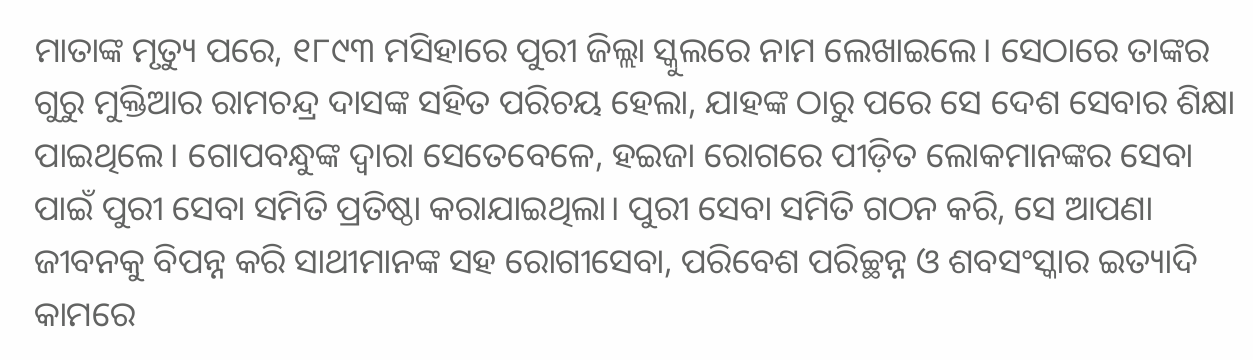ମାତାଙ୍କ ମୃତ୍ୟୁ ପରେ, ୧୮୯୩ ମସିହାରେ ପୁରୀ ଜିଲ୍ଲା ସ୍କୁଲରେ ନାମ ଲେଖାଇଲେ। ସେଠାରେ ତାଙ୍କର ଗୁରୁ ମୁକ୍ତିଆର ରାମଚନ୍ଦ୍ର ଦାସଙ୍କ ସହିତ ପରିଚୟ ହେଲା, ଯାହଙ୍କ ଠାରୁ ପରେ ସେ ଦେଶ ସେବାର ଶିକ୍ଷା ପାଇଥିଲେ। ଗୋପବନ୍ଧୁଙ୍କ ଦ୍ୱାରା ସେତେବେଳେ, ହଇଜା ରୋଗରେ ପୀଡ଼ିତ ଲୋକମାନଙ୍କର ସେବା ପାଇଁ ପୁରୀ ସେବା ସମିତି ପ୍ରତିଷ୍ଠା କରାଯାଇଥିଲା। ପୁରୀ ସେବା ସମିତି ଗଠନ କରି, ସେ ଆପଣା ଜୀବନକୁ ବିପନ୍ନ କରି ସାଥୀମାନଙ୍କ ସହ ରୋଗୀସେବା, ପରିବେଶ ପରିଚ୍ଛନ୍ନ ଓ ଶବସଂସ୍କାର ଇତ୍ୟାଦି କାମରେ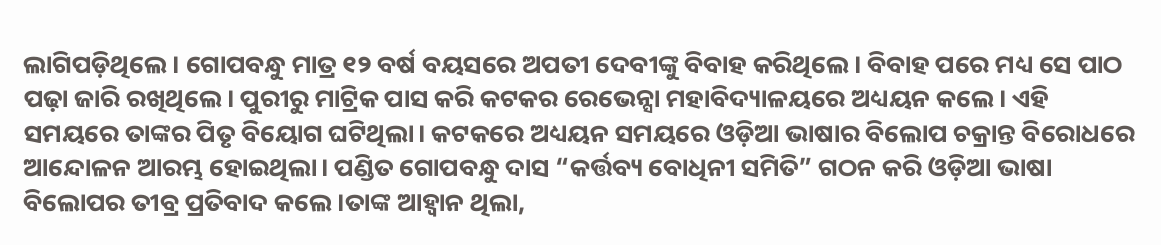ଲାଗିପଡ଼ିଥିଲେ। ଗୋପବନ୍ଧୁ ମାତ୍ର ୧୨ ବର୍ଷ ବୟସରେ ଅପତୀ ଦେବୀଙ୍କୁ ବିବାହ କରିଥିଲେ। ବିବାହ ପରେ ମଧ୍ୟ ସେ ପାଠ ପଢ଼ା ଜାରି ରଖିଥିଲେ। ପୁରୀରୁ ମାଟ୍ରିକ ପାସ କରି କଟକର ରେଭେନ୍ସା ମହାବିଦ୍ୟାଳୟରେ ଅଧ୍ୟୟନ କଲେ। ଏହି ସମୟରେ ତାଙ୍କର ପିତୃ ବିୟୋଗ ଘଟିଥିଲା। କଟକରେ ଅଧ୍ୟୟନ ସମୟରେ ଓଡ଼ିଆ ଭାଷାର ବିଲୋପ ଚକ୍ରାନ୍ତ ବିରୋଧରେ ଆନ୍ଦୋଳନ ଆରମ୍ଭ ହୋଇଥିଲା। ପଣ୍ଡିତ ଗୋପବନ୍ଧୁ ଦାସ “କର୍ତ୍ତବ୍ୟ ବୋଧିନୀ ସମିତି” ଗଠନ କରି ଓଡ଼ିଆ ଭାଷା ବିଲୋପର ତୀବ୍ର ପ୍ରତିବାଦ କଲେ।ତାଙ୍କ ଆହ୍ୱାନ ଥିଲା,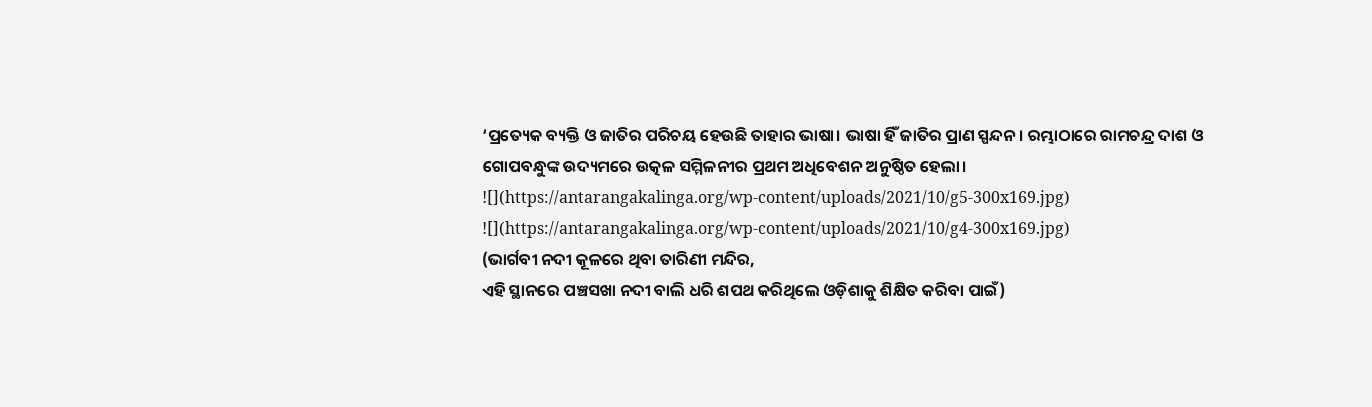‘ପ୍ରତ୍ୟେକ ବ୍ୟକ୍ତି ଓ ଜାତିର ପରିଚୟ ହେଉଛି ତାହାର ଭାଷା। ଭାଷା ହିଁ ଜାତିର ପ୍ରାଣ ସ୍ପନ୍ଦନ। ରମ୍ଭାଠାରେ ରାମଚନ୍ଦ୍ର ଦାଶ ଓ ଗୋପବନ୍ଧୁଙ୍କ ଉଦ୍ୟମରେ ଉତ୍କଳ ସମ୍ମିଳନୀର ପ୍ରଥମ ଅଧିବେଶନ ଅନୁଷ୍ଠିତ ହେଲା।
![](https://antarangakalinga.org/wp-content/uploads/2021/10/g5-300x169.jpg)
![](https://antarangakalinga.org/wp-content/uploads/2021/10/g4-300x169.jpg)
(ଭାର୍ଗବୀ ନଦୀ କୂଳରେ ଥିବା ତାରିଣୀ ମନ୍ଦିର,
ଏହି ସ୍ଥାନରେ ପଞ୍ଚସଖା ନଦୀ ବାଲି ଧରି ଶପଥ କରିଥିଲେ ଓଡ଼ିଶାକୁ ଶିକ୍ଷିତ କରିବା ପାଇଁ)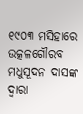୧୯୦୩ ମସିହାରେ ଉତ୍କଳଗୌରବ ମଧୁସୂଦନ ଦାସଙ୍କ ଦ୍ୱାରା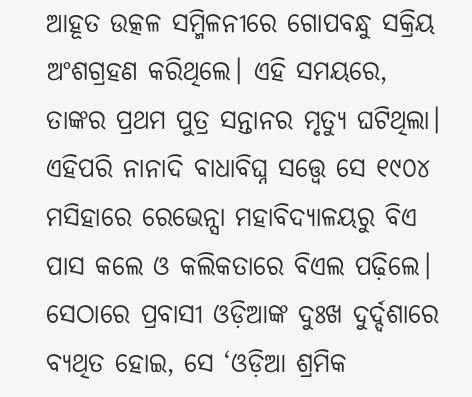ଆହୂତ ଉତ୍କଳ ସମ୍ମିଳନୀରେ ଗୋପବନ୍ଧୁ ସକ୍ରିୟ ଅଂଶଗ୍ରହଣ କରିଥିଲେ। ଏହି ସମୟରେ, ତାଙ୍କର ପ୍ରଥମ ପୁତ୍ର ସନ୍ତାନର ମୃତ୍ୟୁ ଘଟିଥିଲା। ଏହିପରି ନାନାଦି ବାଧାବିଘ୍ନ ସତ୍ତ୍ୱେ ସେ ୧୯୦୪ ମସିହାରେ ରେଭେନ୍ସା ମହାବିଦ୍ୟାଳୟରୁ ବିଏ ପାସ କଲେ ଓ କଲିକତାରେ ବିଏଲ ପଢ଼ିଲେ। ସେଠାରେ ପ୍ରବାସୀ ଓଡ଼ିଆଙ୍କ ଦୁଃଖ ଦୁର୍ଦ୍ଦଶାରେ ବ୍ୟଥିତ ହୋଇ, ସେ ‘ଓଡ଼ିଆ ଶ୍ରମିକ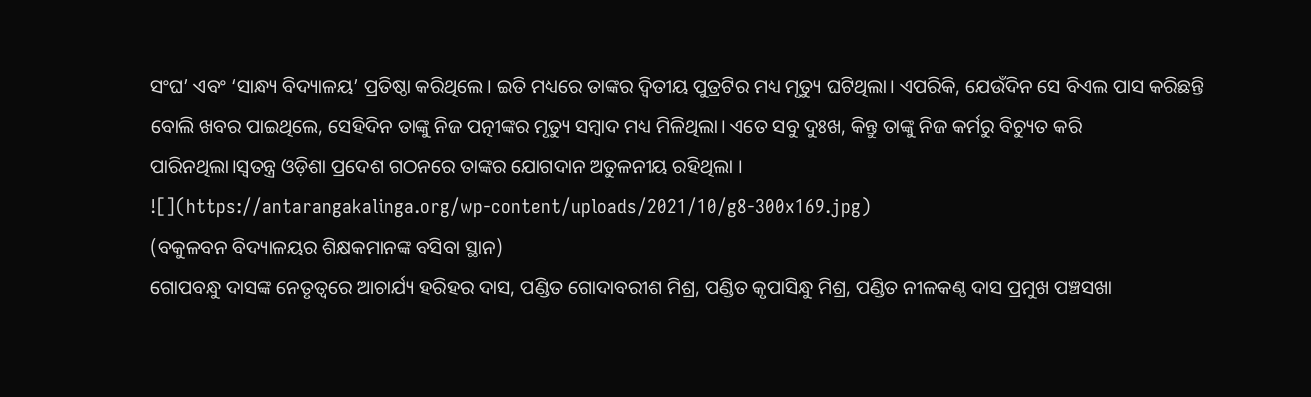ସଂଘ’ ଏବଂ ‘ସାନ୍ଧ୍ୟ ବିଦ୍ୟାଳୟ’ ପ୍ରତିଷ୍ଠା କରିଥିଲେ। ଇତି ମଧ୍ୟରେ ତାଙ୍କର ଦ୍ୱିତୀୟ ପୁତ୍ରଟିର ମଧ୍ୟ ମୃତ୍ୟୁ ଘଟିଥିଲା। ଏପରିକି, ଯେଉଁଦିନ ସେ ବିଏଲ ପାସ କରିଛନ୍ତି ବୋଲି ଖବର ପାଇଥିଲେ, ସେହିଦିନ ତାଙ୍କୁ ନିଜ ପତ୍ନୀଙ୍କର ମୃତ୍ୟୁ ସମ୍ବାଦ ମଧ୍ୟ ମିଳିଥିଲା। ଏତେ ସବୁ ଦୁଃଖ, କିନ୍ତୁ ତାଙ୍କୁ ନିଜ କର୍ମରୁ ବିଚ୍ୟୁତ କରି ପାରିନଥିଲା।ସ୍ୱତନ୍ତ୍ର ଓଡ଼ିଶା ପ୍ରଦେଶ ଗଠନରେ ତାଙ୍କର ଯୋଗଦାନ ଅତୁଳନୀୟ ରହିଥିଲା ।
![](https://antarangakalinga.org/wp-content/uploads/2021/10/g8-300x169.jpg)
(ବକୁଳବନ ବିଦ୍ୟାଳୟର ଶିକ୍ଷକମାନଙ୍କ ବସିବା ସ୍ଥାନ)
ଗୋପବନ୍ଧୁ ଦାସଙ୍କ ନେତୃତ୍ୱରେ ଆଚାର୍ଯ୍ୟ ହରିହର ଦାସ, ପଣ୍ଡିତ ଗୋଦାବରୀଶ ମିଶ୍ର, ପଣ୍ଡିତ କୃପାସିନ୍ଧୁ ମିଶ୍ର, ପଣ୍ଡିତ ନୀଳକଣ୍ଠ ଦାସ ପ୍ରମୁଖ ପଞ୍ଚସଖା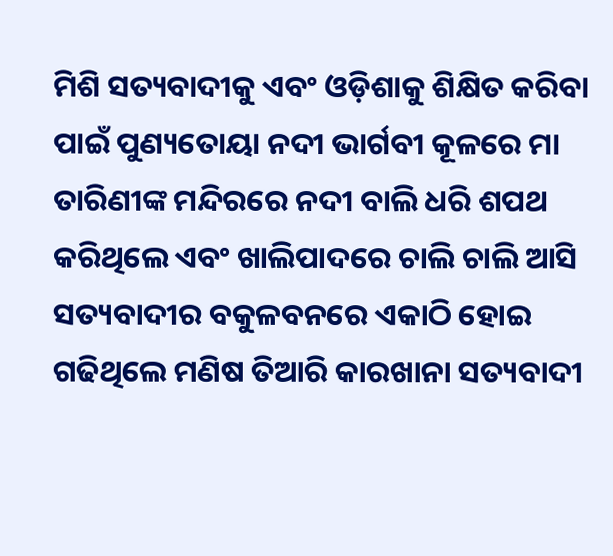ମିଶି ସତ୍ୟବାଦୀକୁ ଏବଂ ଓଡ଼ିଶାକୁ ଶିକ୍ଷିତ କରିବା ପାଇଁ ପୁଣ୍ୟତୋୟା ନଦୀ ଭାର୍ଗବୀ କୂଳରେ ମା ତାରିଣୀଙ୍କ ମନ୍ଦିରରେ ନଦୀ ବାଲି ଧରି ଶପଥ କରିଥିଲେ ଏବଂ ଖାଲିପାଦରେ ଚାଲି ଚାଲି ଆସି ସତ୍ୟବାଦୀର ବକୁଳବନରେ ଏକାଠି ହୋଇ ଗଢିଥିଲେ ମଣିଷ ତିଆରି କାରଖାନା ସତ୍ୟବାଦୀ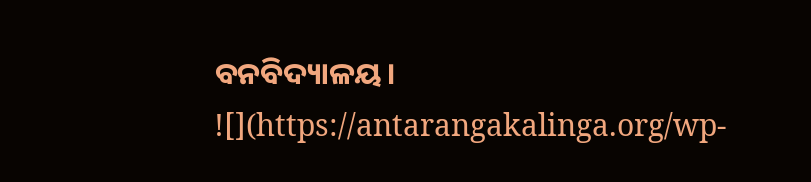ବନବିଦ୍ୟାଳୟ।
![](https://antarangakalinga.org/wp-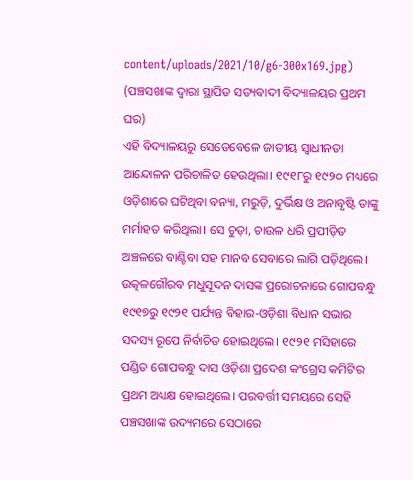content/uploads/2021/10/g6-300x169.jpg)
(ପଞ୍ଚସଖାଙ୍କ ଦ୍ଵାରା ସ୍ଥାପିତ ସତ୍ୟବାଦୀ ବିଦ୍ୟାଳୟର ପ୍ରଥମ ଘର)
ଏହି ବିଦ୍ୟାଳୟରୁ ସେତେବେଳେ ଜାତୀୟ ସ୍ୱାଧୀନତା ଆନ୍ଦୋଳନ ପରିଚାଳିତ ହେଉଥିଲା। ୧୯୧୮ରୁ ୧୯୨୦ ମଧ୍ୟରେ ଓଡ଼ିଶାରେ ଘଟିଥିବା ବନ୍ୟା, ମରୁଡ଼ି, ଦୁର୍ଭିକ୍ଷ ଓ ଅନାବୃଷ୍ଟି ତାଙ୍କୁ ମର୍ମାହତ କରିଥିଲା। ସେ ଚୁଡ଼ା, ଚାଉଳ ଧରି ପ୍ରପୀଡ଼ିତ ଅଞ୍ଚଳରେ ବାଣ୍ଟିବା ସହ ମାନବ ସେବାରେ ଲାଗି ପଡ଼ିଥିଲେ। ଉତ୍କଳଗୌରବ ମଧୁସୂଦନ ଦାସଙ୍କ ପ୍ରରୋଚନାରେ ଗୋପବନ୍ଧୁ ୧୯୧୭ରୁ ୧୯୨୧ ପର୍ଯ୍ୟନ୍ତ ବିହାର-ଓଡ଼ିଶା ବିଧାନ ସଭାର ସଦସ୍ୟ ରୂପେ ନିର୍ବାଚିତ ହୋଇଥିଲେ। ୧୯୨୧ ମସିହାରେ ପଣ୍ଡିତ ଗୋପବନ୍ଧୁ ଦାସ ଓଡ଼ିଶା ପ୍ରଦେଶ କଂଗ୍ରେସ କମିଟିର ପ୍ରଥମ ଅଧ୍ୟକ୍ଷ ହୋଇଥିଲେ। ପରବର୍ତ୍ତୀ ସମୟରେ ସେହି ପଞ୍ଚସଖାଙ୍କ ଉଦ୍ୟମରେ ସେଠାରେ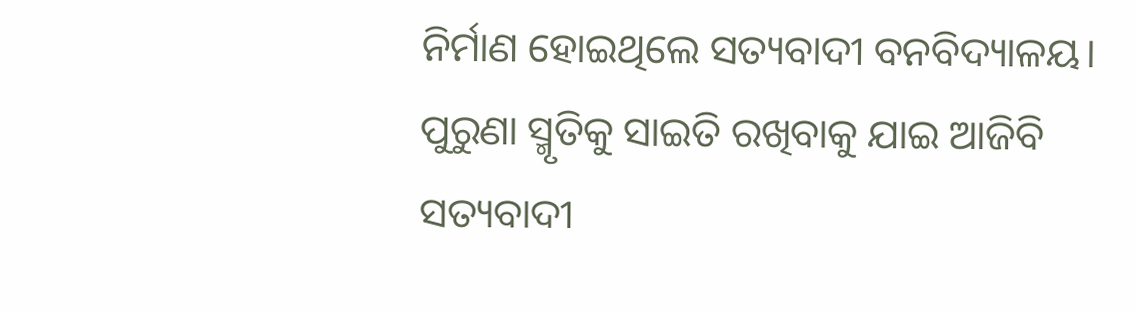ନିର୍ମାଣ ହୋଇଥିଲେ ସତ୍ୟବାଦୀ ବନବିଦ୍ୟାଳୟ। ପୁରୁଣା ସ୍ମୃତିକୁ ସାଇତି ରଖିବାକୁ ଯାଇ ଆଜିବି ସତ୍ୟବାଦୀ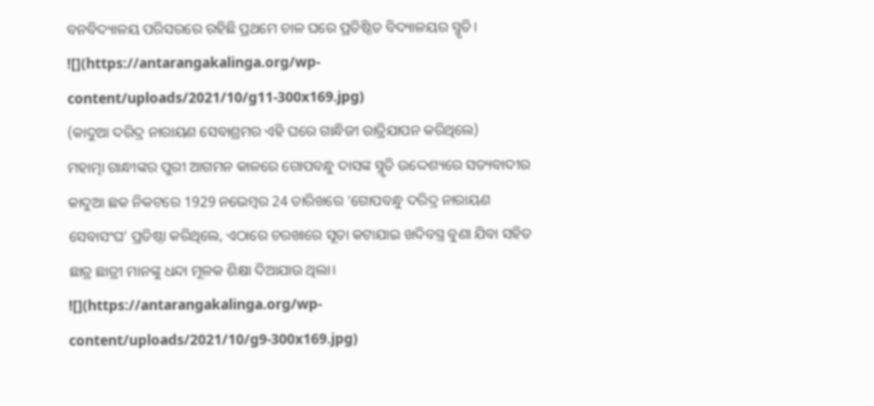ବନବିଦ୍ୟାଳୟ ପରିସରରେ ରହିଛି ପ୍ରଥମେ ଚାଳ ଘରେ ପ୍ରତିଷ୍ଠିତ ବିଦ୍ୟାଳୟର ସ୍ମୃତି।
![](https://antarangakalinga.org/wp-content/uploads/2021/10/g11-300x169.jpg)
(କାଦୁଆ ଦରିଦ୍ର ନାରାୟଣ ସେବାଶ୍ରମର ଏହି ଘରେ ଗାନ୍ଧିଜୀ ରାତ୍ରିଯାପନ କରିଥିଲେ)
ମହାତ୍ମା ଗାନ୍ଧୀଙ୍କର ପୁରୀ ଆଗମନ କାଳରେ ଗୋପବନ୍ଧୁ ଦାସଙ୍କ ସ୍ମୃତି ଉଦ୍ଦେଶ୍ୟରେ ସତ୍ୟବାଦୀର କାଦୁଆ ଛକ ନିକଟରେ 1929 ନଭେମ୍ବର 24 ତାରିଖରେ ‘ଗୋପବନ୍ଧୁ ଦରିଦ୍ର ନାରାୟଣ ସେବାସଂଘ’ ପ୍ରତିଷ୍ଠା କରିଥିଲେ, ଏଠାରେ ଚରଖାରେ ସୂତା କଟାଯାଇ ଖଦିବସ୍ତ୍ର ବୁଣା ଯିବା ସହିତ ଛାତ୍ର ଛାତ୍ରୀ ମାନଙ୍କୁ ଧନ୍ଦା ମୂଳକ ଶିକ୍ଷା ଦିଆଯାଉ ଥିଲା।
![](https://antarangakalinga.org/wp-content/uploads/2021/10/g9-300x169.jpg)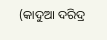(କାଦୁଆ ଦରିଦ୍ର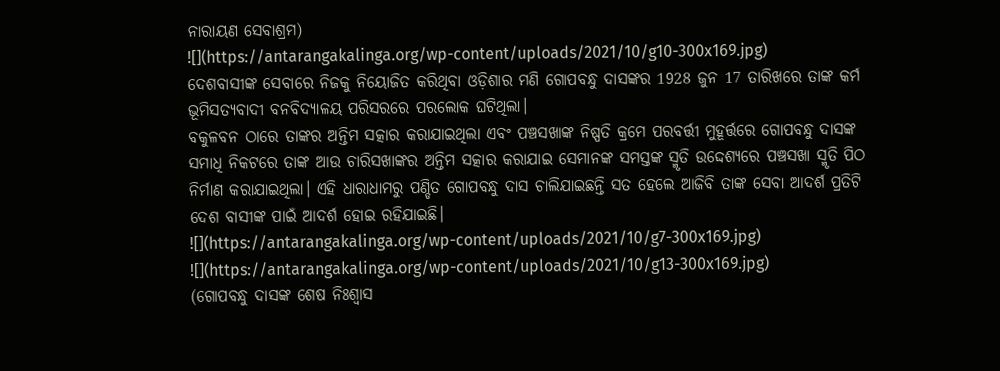ନାରାୟଣ ସେବାଶ୍ରମ)
![](https://antarangakalinga.org/wp-content/uploads/2021/10/g10-300x169.jpg)
ଦେଶବାସୀଙ୍କ ସେବାରେ ନିଜକୁ ନିୟୋଜିତ କରିଥିବା ଓଡ଼ିଶାର ମଣି ଗୋପବନ୍ଧୁ ଦାସଙ୍କର 1928 ଜୁନ 17 ତାରିଖରେ ତାଙ୍କ କର୍ମ ଭୂମିସତ୍ୟବାଦୀ ବନବିଦ୍ୟାଳୟ ପରିସରରେ ପରଲୋକ ଘଟିଥିଲା।
ବକୁଳବନ ଠାରେ ତାଙ୍କର ଅନ୍ତିମ ସତ୍କାର କରାଯାଇଥିଲା ଏବଂ ପଞ୍ଚସଖାଙ୍କ ନିଷ୍ପତି କ୍ରମେ ପରବର୍ତ୍ତୀ ମୁହୂର୍ତ୍ତରେ ଗୋପବନ୍ଧୁ ଦାସଙ୍କ ସମାଧି ନିକଟରେ ତାଙ୍କ ଆଉ ଚାରିସଖାଙ୍କର ଅନ୍ତିମ ସତ୍କାର କରାଯାଇ ସେମାନଙ୍କ ସମସ୍ତଙ୍କ ସ୍ମୃତି ଉଦ୍ଦେଶ୍ୟରେ ପଞ୍ଚସଖା ସ୍ମୃତି ପିଠ ନିର୍ମାଣ କରାଯାଇଥିଲା। ଏହି ଧାରାଧାମରୁ ପଣ୍ଡିତ ଗୋପବନ୍ଧୁ ଦାସ ଚାଲିଯାଇଛନ୍ତି ସତ ହେଲେ ଆଜିବି ତାଙ୍କ ସେବା ଆଦର୍ଶ ପ୍ରତିଟି ଦେଶ ବାସୀଙ୍କ ପାଇଁ ଆଦର୍ଶ ହୋଇ ରହିଯାଇଛି।
![](https://antarangakalinga.org/wp-content/uploads/2021/10/g7-300x169.jpg)
![](https://antarangakalinga.org/wp-content/uploads/2021/10/g13-300x169.jpg)
(ଗୋପବନ୍ଧୁ ଦାସଙ୍କ ଶେଷ ନିଃଶ୍ୱାସ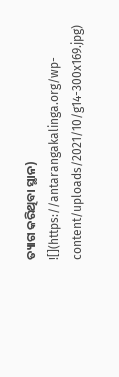ତ୍ୟାଗ କରିଥିବା ସ୍ଥାନ)
![](https://antarangakalinga.org/wp-content/uploads/2021/10/g14-300x169.jpg)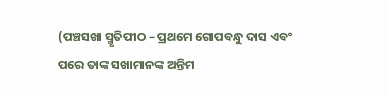(ପଞ୍ଚସଖା ସ୍ମୃତିପୀଠ – ପ୍ରଥମେ ଗୋପବନ୍ଧୁ ଦାସ ଏବଂ
ପରେ ତାଙ୍କ ସଖାମାନଙ୍କ ଅନ୍ତିମ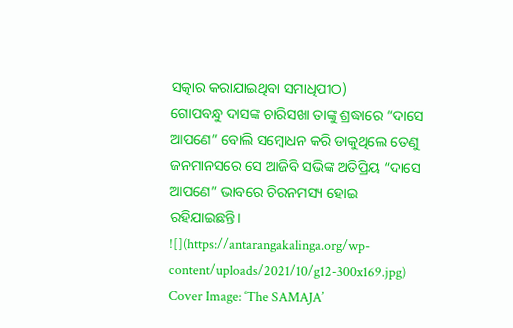ସତ୍କାର କରାଯାଇଥିବା ସମାଧିପୀଠ)
ଗୋପବନ୍ଧୁ ଦାସଙ୍କ ଚାରିସଖା ତାଙ୍କୁ ଶ୍ରଦ୍ଧାରେ “ଦାସେ ଆପଣେ” ବୋଲି ସମ୍ବୋଧନ କରି ଡାକୁଥିଲେ ତେଣୁ ଜନମାନସରେ ସେ ଆଜିବି ସଭିଙ୍କ ଅତିପ୍ରିୟ “ଦାସେ ଆପଣେ” ଭାବରେ ଚିରନମସ୍ୟ ହୋଇ ରହିଯାଇଛନ୍ତି।
![](https://antarangakalinga.org/wp-content/uploads/2021/10/g12-300x169.jpg)
Cover Image: ‘The SAMAJA’